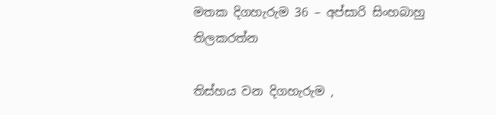මතක දිගහැරුම 36 – අප්සාරි සිංහබාහු තිලකරත්න

තිස්හය වන දිගහැරුම ,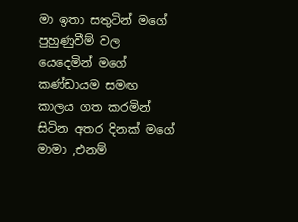මා ඉතා සතුටින් මගේ පුහුණුවීම් වල යෙදෙමින් මගේ කණ්ඩායම සමඟ කාලය ගත කරමින් සිටින අතර දිනක් මගේ මාමා ,එනම්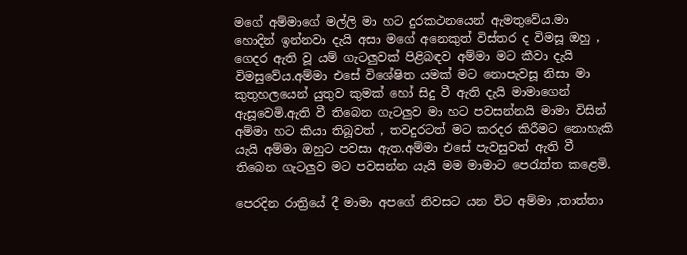මගේ අම්මාගේ මල්ලි මා හට දුරකථනයෙන් ඇමතුවේය.මා හොදින් ඉන්නවා දැයි අසා මගේ අනෙකුත් විස්තර ද විමසූ ඔහු , ගෙදර ඇති වූ යම් ගැටලුවක් පිළිබඳව අම්මා මට කීවා දැයි විමසුවේය.අම්මා එසේ විශේෂිත යමක් මට නොපැවසූ නිසා මා කුතුහලයෙන් යුතුව කුමක් හෝ සිදු වී ඇති දැයි මාමාගෙන් ඇසූවෙමි.ඇති වී තිබෙන ගැටලුව මා හට පවසන්නයි මාමා විසින් අම්මා හට කියා තිබූවත් , තවදුරටත් මට කරදර කිරීමට නොහැකි යැයි අම්මා ඔහුට පවසා ඇත.අම්මා එසේ පැවසුවත් ඇති වී තිබෙන ගැටලුව මට පවසන්න යැයි මම මාමාට පෙරැත්ත කළෙමි.

පෙරදින රාත්‍රියේ දී මාමා අපගේ නිවසට යන විට අම්මා ,තාත්තා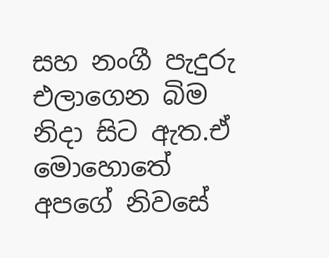සහ නංගී පැදුරු එලාගෙන බිම නිදා සිට ඇත.ඒ මොහොතේ අපගේ නිවසේ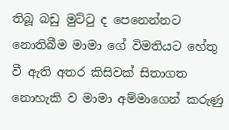තිබූ බඩු මුට්ටු ද පෙනෙන්නට නොතිබීම මාමා ගේ විමතියට හේතු වී ඇති අතර කිසිවක් සිතාගත නොහැකි ව මාමා අම්මාගෙන් කරුණු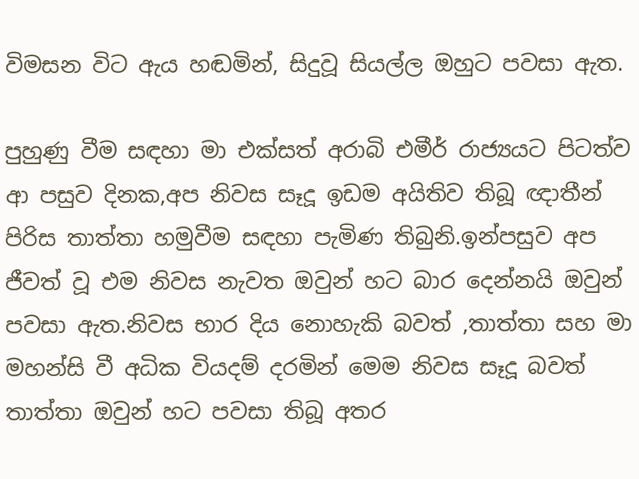විමසන විට ඇය හඬමින්, සිදුවූ සියල්ල ඔහුට පවසා ඇත.

පුහුණු වීම සඳහා මා එක්සත් අරාබි එමීර් රාජ්‍යයට පිටත්ව ආ පසුව දිනක,අප නිවස සෑදූ ඉඩම අයිතිව තිබූ ඥාතීන් පිරිස තාත්තා හමුවීම සඳහා පැමිණ තිබුනි.ඉන්පසුව අප ජීවත් වූ එම නිවස නැවත ඔවුන් හට බාර දෙන්නයි ඔවුන් පවසා ඇත.නිවස භාර දිය නොහැකි බවත් ,තාත්තා සහ මා මහන්සි වී අධික වියදම් දරමින් මෙම නිවස සෑදූ බවත් තාත්තා ඔවුන් හට පවසා තිබූ අතර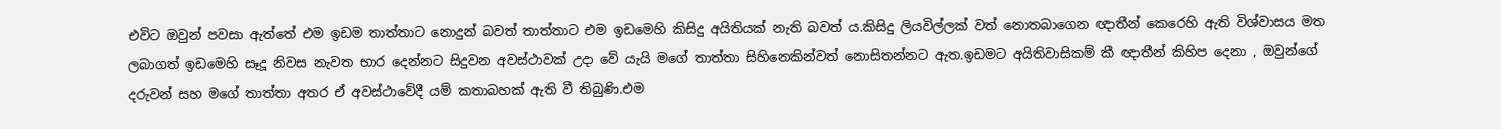එවිට ඔවුන් පවසා ඇත්තේ එම ඉඩම තාත්තාට නොදුන් බවත් තාත්තාට එම ඉඩමෙහි කිසිදු අයිතියක් නැති බවත් ය.කිසිදු ලියවිල්ලක් වත් නොතබාගෙන ඥාතීන් කෙරෙහි ඇති විශ්වාසය මත ලබාගත් ඉඩමෙහි සෑදූ නිවස නැවත භාර දෙන්නට සිදුවන අවස්ථාවක් උදා වේ යැයි මගේ තාත්තා සිහිනෙකින්වත් නොසිතන්නට ඇත.ඉඩමට අයිතිවාසිකම් කී ඥාතීන් කිහිප දෙනා , ඔවුන්ගේ දරුවන් සහ මගේ තාත්තා අතර ඒ අවස්ථාවේදී යම් කතාබහක් ඇති වී තිබුණි.එම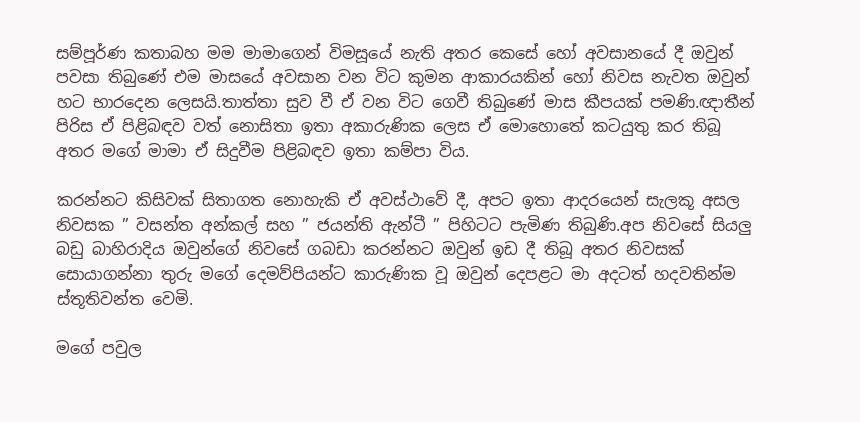සම්පූර්ණ කතාබහ මම මාමාගෙන් විමසූයේ නැති අතර කෙසේ හෝ අවසානයේ දී ඔවුන් පවසා තිබුණේ එම මාසයේ අවසාන වන විට කුමන ආකාරයකින් හෝ නිවස නැවත ඔවුන් හට භාරදෙන ලෙසයි.තාත්තා සුව වී ඒ වන විට ගෙවී තිබුණේ මාස කීපයක් පමණි.ඥාතීන් පිරිස ඒ පිළිබඳව වත් නොසිතා ඉතා අකාරුණික ලෙස ඒ මොහොතේ කටයුතු කර තිබූ අතර මගේ මාමා ඒ සිදුවීම පිළිබඳව ඉතා කම්පා විය.

කරන්නට කිසිවක් සිතාගත නොහැකි ඒ අවස්ථාවේ දී, අපට ඉතා ආදරයෙන් සැලකූ අසල නිවසක ” වසන්ත අන්කල් සහ ” ජයන්ති ඇන්ටී ” පිහිටට පැමිණ තිබුණි.අප නිවසේ සියලු බඩු බාහිරාදිය ඔවුන්ගේ නිවසේ ගබඩා කරන්නට ඔවුන් ඉඩ දී තිබූ අතර නිවසක් සොයාගන්නා තුරු මගේ දෙමව්පියන්ට කාරුණික වූ ඔවුන් දෙපළට මා අදටත් හදවතින්ම ස්තූතිවන්ත වෙමි.

මගේ පවුල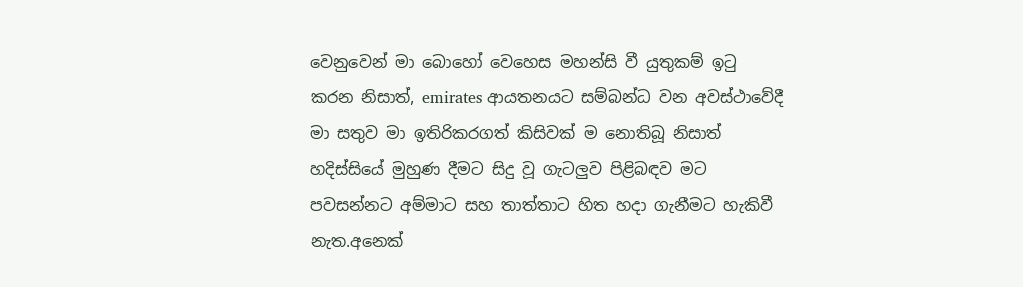වෙනුවෙන් මා බොහෝ වෙහෙස මහන්සි වී යුතුකම් ඉටු කරන නිසාත්, emirates ආයතනයට සම්බන්ධ වන අවස්ථාවේදී මා සතුව මා ඉතිරිකරගත් කිසිවක් ම නොතිබූ නිසාත් හදිස්සියේ මුහුණ දීමට සිදු වූ ගැටලුව පිළිබඳව මට පවසන්නට අම්මාට සහ තාත්තාට හිත හදා ගැනීමට හැකිවී නැත.අනෙක්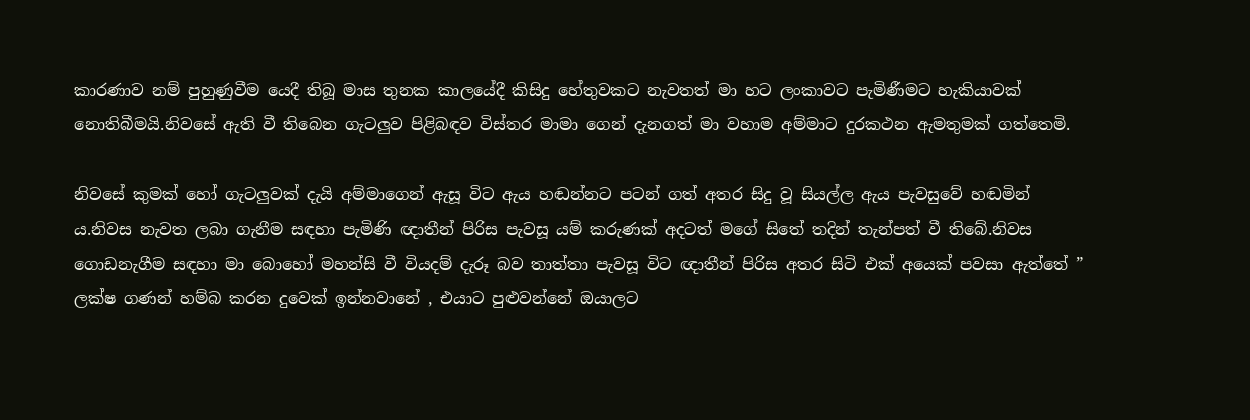කාරණාව නම් පුහුණුවීම යෙදී තිබූ මාස තුනක කාලයේදී කිසිදු හේතුවකට නැවතත් මා හට ලංකාවට පැමිණීමට හැකියාවක් නොතිබීමයි.නිවසේ ඇති වී තිබෙන ගැටලුව පිළිබඳව විස්තර මාමා ගෙන් දැනගත් මා වහාම අම්මාට දුරකථන ඇමතුමක් ගත්තෙමි.

නිවසේ කුමක් හෝ ගැටලුවක් දැයි අම්මාගෙන් ඇසූ විට ඇය හඬන්නට පටන් ගත් අතර සිදු වූ සියල්ල ඇය පැවසුවේ හඬමින් ය.නිවස නැවත ලබා ගැනීම සඳහා පැමිණි ඥාතීන් පිරිස පැවසූ යම් කරුණක් අදටත් මගේ සිතේ තදින් තැන්පත් වී තිබේ.නිවස ගොඩනැගීම සඳහා මා බොහෝ මහන්සි වී වියදම් දැරූ බව තාත්තා පැවසූ විට ඥාතීන් පිරිස අතර සිටි එක් අයෙක් පවසා ඇත්තේ ” ලක්ෂ ගණන් හම්බ කරන දුවෙක් ඉන්නවානේ , එයාට පුළුවන්නේ ඔයාලට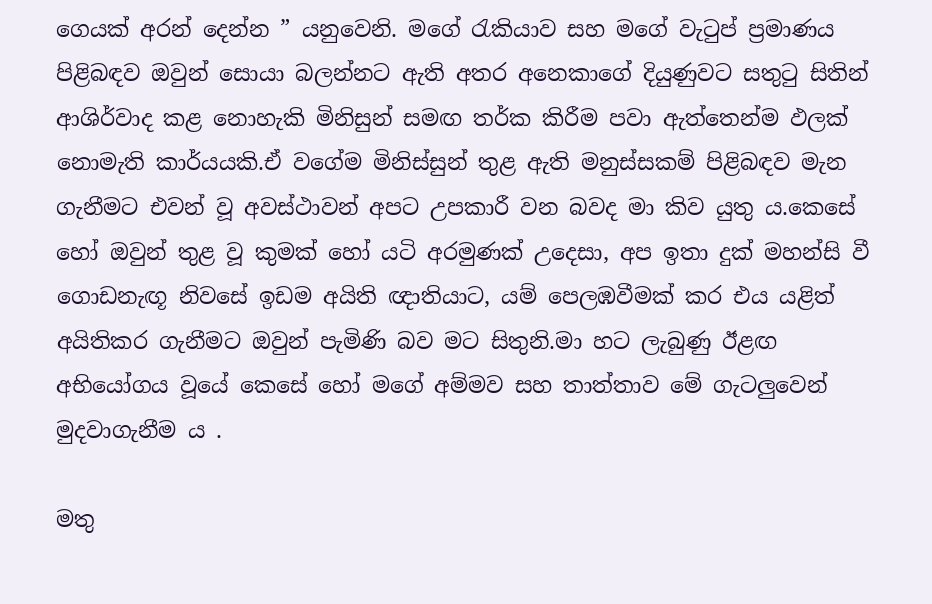ගෙයක් අරන් දෙන්න ” යනුවෙනි. මගේ රැකියාව සහ මගේ වැටුප් ප්‍රමාණය පිළිබඳව ඔවුන් සොයා බලන්නට ඇති අතර අනෙකාගේ දියුණුවට සතුටු සිතින් ආශිර්වාද කළ නොහැකි මිනිසුන් සමඟ තර්ක කිරීම පවා ඇත්තෙන්ම ඵලක් නොමැති කාර්යයකි.ඒ වගේම මිනිස්සුන් තුළ ඇති මනුස්සකම් පිළිබඳව මැන ගැනීමට එවන් වූ අවස්ථාවන් අපට උපකාරී වන බවද මා කිව යුතු ය.කෙසේ හෝ ඔවුන් තුළ වූ කුමක් හෝ යටි අරමුණක් උදෙසා, අප ඉතා දුක් මහන්සි වී ගොඩනැඟූ නිවසේ ඉඩම අයිති ඥාතියාට, යම් පෙලඹවීමක් කර එය යළිත් අයිතිකර ගැනීමට ඔවුන් පැමිණි බව මට සිතුනි.මා හට ලැබුණු ඊළඟ අභියෝගය වූයේ කෙසේ හෝ මගේ අම්මව සහ තාත්තාව මේ ගැටලුවෙන් මුදවාගැනීම ය .

මතු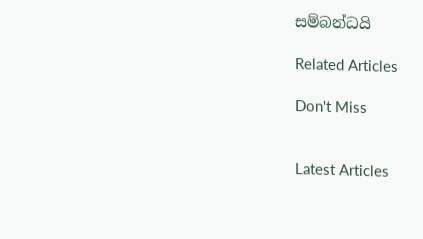සම්බන්ධයි

Related Articles

Don't Miss


Latest Articles